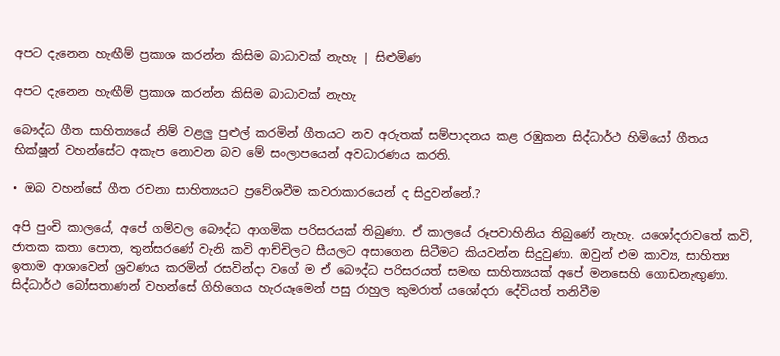අපට දැනෙන හැඟීම් ප්‍රකාශ කරන්න කිසිම බාධාවක් නැහැ | සිළුමිණ

අපට දැනෙන හැඟීම් ප්‍රකාශ කරන්න කිසිම බාධාවක් නැහැ

බෞද්ධ ගීත සාහිත්‍යයේ නිම් වළලු පුළුල් කරමින් ගීතයට නව අරුතක් සම්පාදනය කළ රඹුකන සිද්ධාර්ථ හිමියෝ ගීතය භික්ෂූන් වහන්සේට අකැප නොවන බව මේ සංලාපයෙන් අවධාරණය කරති.

• ඔබ වහන්සේ ගීත රචනා සාහිත්‍යයට ප්‍රවේශවීම කවරාකාරයෙන් ද සිදුවන්නේ.?

අපි පුංචි කාලයේ, අපේ ගම්වල බෙ‍ෟද්ධ ආගමික පරිසරයක් තිබුණා. ඒ කාලයේ රූපවාහිනිය තිබු‍ණේ නැහැ. යශෝදරාවතේ කවි, ජාතක කතා පොත, තුන්සරණේ වැනි කවි ආච්චිලට සීයලට අසාගෙන සිටීමට කියවන්න සිදුවුණා. ඔවුන් එම කාව්‍ය, සාහිත්‍ය ඉතාම ආශාවෙන් ශ්‍රවණය කරමින් රසවින්දා වගේ ම ඒ බෞද්ධ පරිසරයත් සමඟ සාහිත්‍යයක් අපේ මනසෙහි ගොඩනැඟුණා. සිද්ධාර්ථ බෝසතාණන් වහන්සේ ගිහිගෙය හැරයෑමෙන් පසු රාහුල කුමරාත් යශෝදරා දේවියත් තනිවීම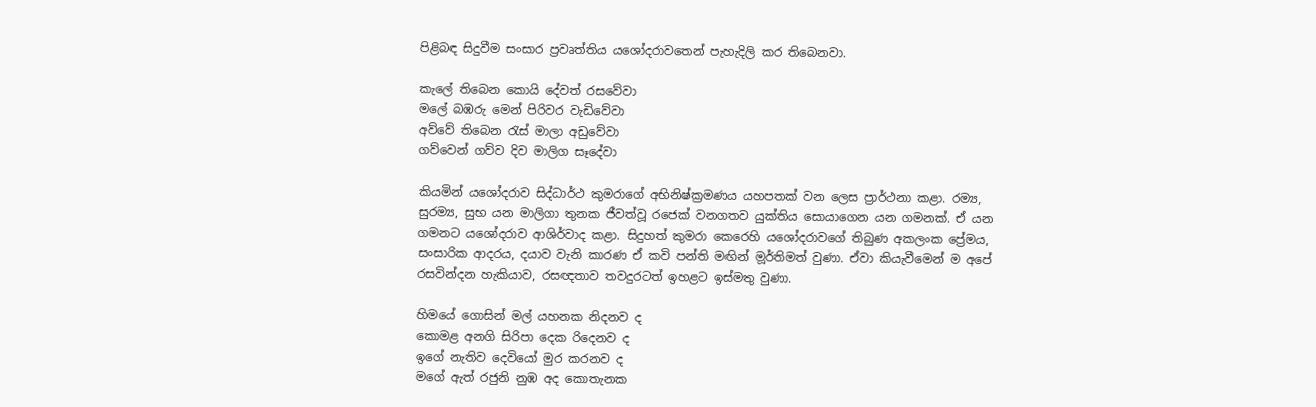පිළිබඳ සිදුවීම සංසාර ප්‍රවෘත්තිය යශෝදරාවතෙන් පැහැදිලි කර තිබෙනවා.

කැලේ තිබෙන කොයි දේවත් රසවේවා
මලේ බඹරු මෙන් පිරිවර වැඩිවේවා
අව්වේ තිබෙන රැස් මාලා අඩුවේවා
ග‍ව්වෙන් ගව්ව දිව මාලිග ස‍ෑදේවා

කියමින් යශෝදරාව සිද්ධාර්ථ කුමරාගේ අභිනිෂ්ක්‍රමණය යහපතක් වන ලෙස ප්‍රාර්ථනා කළා‍. රම්‍ය, සුරම්‍ය, සුභ යන මාලිගා තුනක ජීවත්වූ රජෙක් වනගතව යුක්තිය සොයාගෙන යන ගමනක්. ඒ යන ගමනට යශෝදරාව ආශිර්වාද කළා. සිදුහත් කුමරා කෙරෙහි යශෝදරාවගේ තිබුණ අකලංක ප්‍රේමය, සංසාරික ආදරය, දයාව වැනි කාරණ ඒ කවි පන්ති මඟින් ම‍ූර්තිමත් වුණා. ඒවා කියැවීමෙන් ම අපේ රසවින්දන හැකියාව, රසඥතාව තවදුරටත් ඉහළට ඉස්මතු වුණා.

හිමයේ ගොසින් මල් යහනක නිදනව ද
කොමළ අනගි සිරිපා දෙක රිදෙනව ද
ඉගේ නැතිව දෙවියෝ මුර කරනව ද
මගේ ඇත් රජුනි නුඹ අද කොතැනක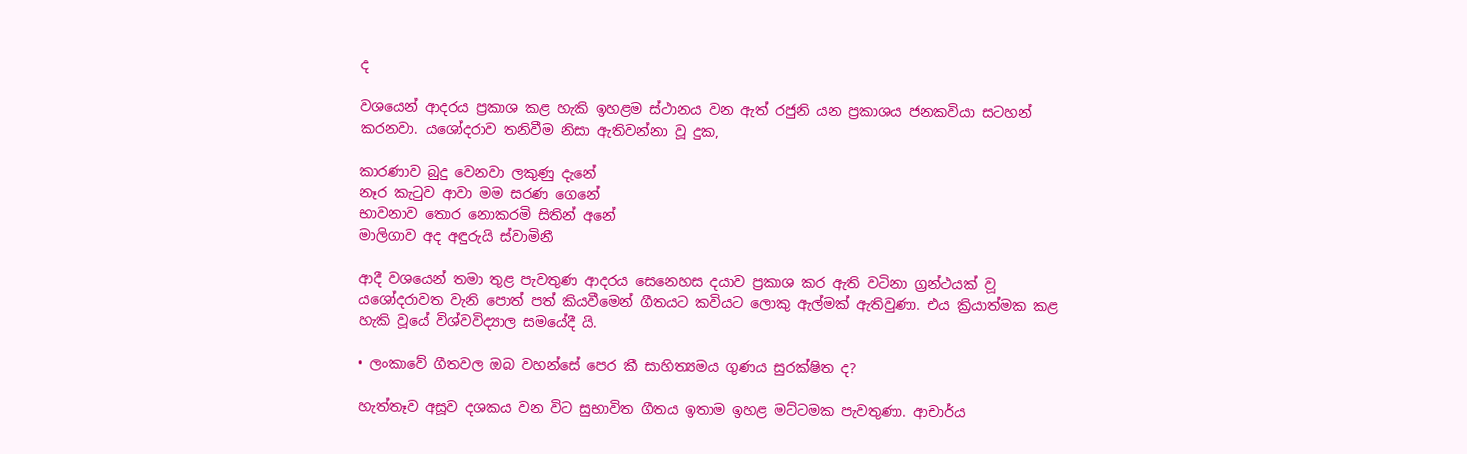ද

වශයෙන් ආදරය ප්‍රකාශ කළ හැකි ඉහළම ස්ථානය වන ඇත් රජුනි යන ප්‍රකාශය ජනකවියා සටහන් කරනවා. යශෝදරාව තනිවීම නිසා ඇතිවන්නා වූ දුක,

කාරණාව බුදු වෙනවා ලකුණු දැනේ
නෑර කැටුව ආවා මම සරණ ගෙනේ
භාවනාව තොර නොකරමි සිතින් අනේ
මාලිගාව අද අඳුරුයි ස්වාමිනී

ආදී වශයෙන් තමා තුළ පැවතුණ ආදරය සෙනෙහස දයාව ප්‍රකාශ කර ඇති වටිනා ග්‍රන්ථයක් ව‍ූ යශෝදරාවත වැනි පොත් පත් කියවීමෙන් ගීතයට කවියට ලොකු ඇල්මක් ඇතිවුණා. එය ක්‍රියාත්මක කළ හැකි වූයේ විශ්වවිද්‍යාල සමයේදී යි.

• ලංකාවේ ගීතවල ඔබ වහන්සේ පෙර කී සාහිත්‍යමය ගුණය සුරක්ෂිත ද?

හැත්තෑව අසූව දශකය වන විට සුභාවිත ගීතය ඉතාම ඉහළ මට්ටමක පැවතුණා. ආචාර්ය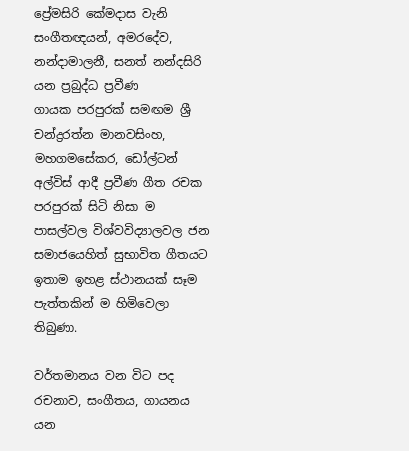ප්‍රේමසිරි කේමදාස වැනි සංගීතඥයන්, අමරදේව, නන්දාමාලනී, සනත් නන්දසිරි යන ප්‍රබුද්ධ ප්‍රවීණ ගායක ‍පරපුරක් සමඟම ශ්‍රී චන්ද්‍රරත්න මානවසිංහ, මහගමසේකර, ඩෝල්ටන් අල්විස් ආදී ප්‍රවීණ ගීත රචක පරපුරක් සිටි නිසා ම පාසල්වල විශ්වවිද්‍යාලවල ජන සමාජයෙහිත් සුභාවිත ගීතයට ඉතාම ඉහළ ස්ථානයක් සෑම පැත්තකින් ම හිමිවෙලා තිබුණා.

වර්තමානය වන විට පද රචනාව, සංගීතය, ගායනය යන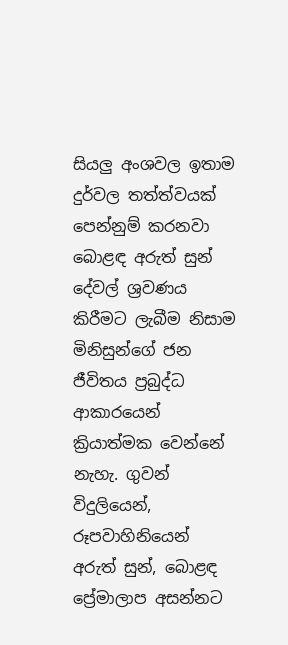සියලු අංශවල ඉතාම දුර්වල තත්ත්වයක් පෙන්නුම් කරනවා බොළඳ අරුත් සුන් දේවල් ශ්‍රවණය කිරීමට ලැබීම නිසාම මිනිසුන්ගේ ජන ජීවිතය ප්‍රබුද්ධ ආකාරයෙන් ක්‍රියාත්මක වෙන්නේ නැහැ. ගුවන් විදුලියෙන්, රූපවාහිනියෙන් අරුත් සුන්, බොළඳ ප්‍රේමාලාප අසන්නට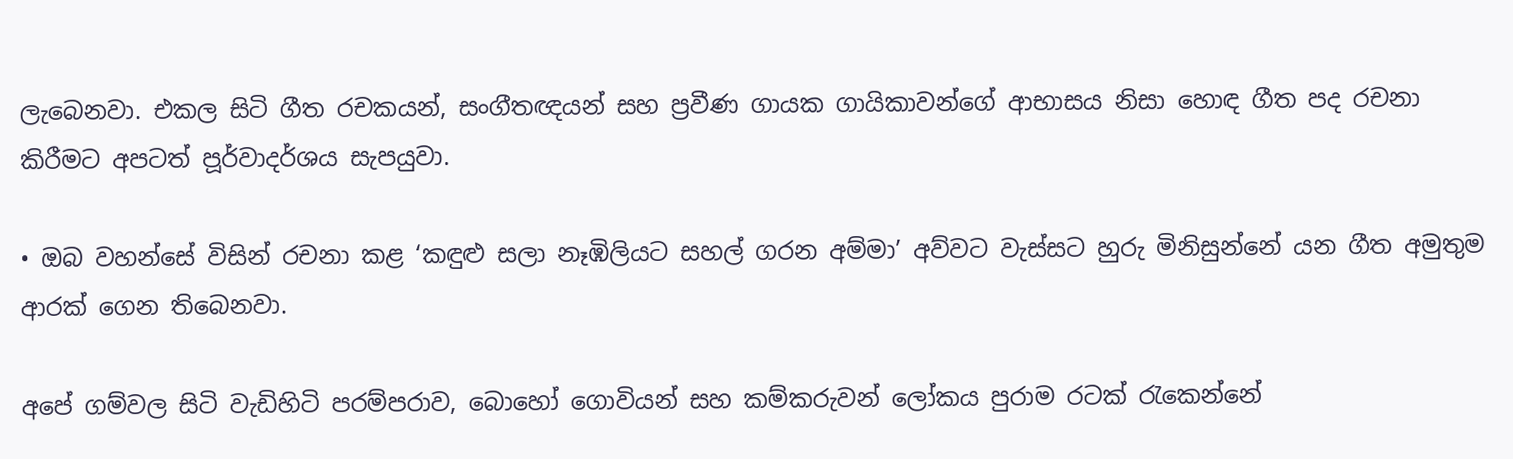ලැබෙනවා. එකල සිටි ගීත රචකයන්, සංග‍ීතඥයන් සහ ප්‍රවීණ ගායක ගායිකාවන්ගේ ආභාසය නිසා හොඳ ගීත පද රචනා කිරීමට අපටත් ප‍‍‍ූර්වාදර්ශය සැපයුවා.

• ඔබ වහන්සේ විසින් රචනා කළ ‘කඳුළු සලා නෑඹිලියට සහල් ගරන අම්මා’ අව්වට වැස්සට හුරු මිනිසුන්නේ යන ගීත අමුතුම ආරක් ගෙන තිබෙනවා.

අපේ ගම්වල සිටි වැඩිහිටි පරම්පරාව, බොහෝ ගොවියන් සහ කම්කරුවන් ලෝකය පුරාම රටක් රැකෙන්නේ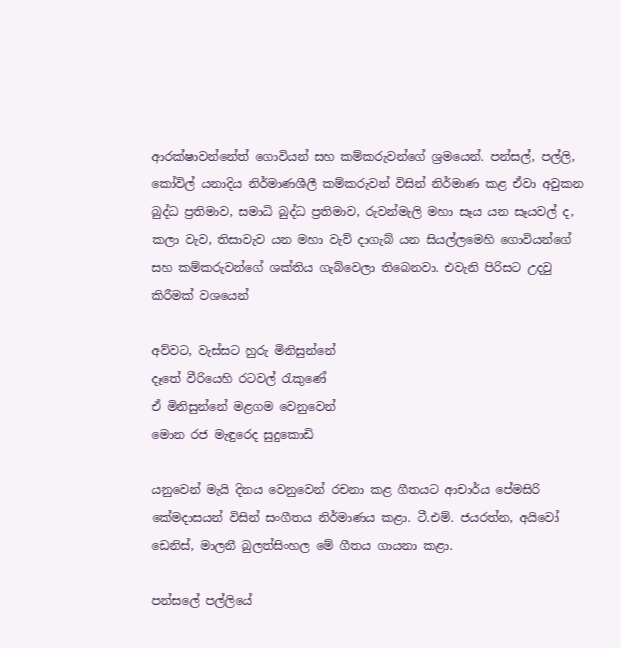ආරක්ෂාවන්නේත් ගොවියන් සහ කම්කරුවන්ගේ ශ්‍රමයෙන්. පන්සල්, පල්ලි, කෝවිල් යනාදිය නිර්මාණශීලී කම්කරුවන් විසින් නිර්මාණ කළ ඒවා අවුකන බුද්ධ ප්‍රතිමාව, සමාධි බුද්ධ ප්‍රතිමාව, රුවන්මැලි මහා සෑය යන සෑයවල් ද, කලා වැව, තිසාවැව යන මහා වැව් දාගැබ් යන සියල්ලමෙහි ගොවියන්ගේ සහ කම්කරුවන්ගේ ශක්තිය ගැබ්වෙලා තිබෙනවා. එවැනි පිරිසට උදවු කිරීමක් වශයෙන්

අව්වට, වැස්සට හුරු මිනිසුන්නේ
දෑතේ වීරියෙහි රටවල් රැකුණේ
ඒ මිනිසුන්නේ මළගම වෙනුවෙන්
මොන රජ මැඳුරෙද සුදුකොඩි

යනුවෙන් මැයි දිනය වෙනුවෙන් රචනා කළ ගීතයට ආචාර්ය පේමසිරි කේමදාසයන් විසින් සංගීතය නිර්මාණය කළා. ටී.එම්. ජයරත්න, අයිවෝ ඩෙනිස්, මාලනී බුලත්සිංහල මේ ගීතය ගායනා කළා.

පන්සලේ පල්ලියේ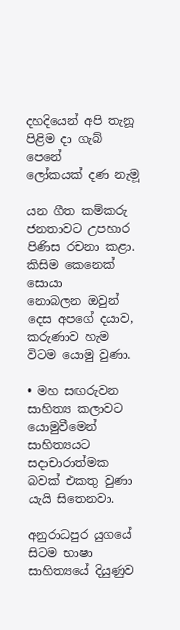දහදියෙන් අපි තැනූ
පිළිම දා ගැබ් පෙනේ
ලෝකයක් දණ නැම‍ූ

යන ගීත කම්කරු ජනතාවට උපහාර පිණිස රචනා කළා. කිසිම කෙනෙක් සොයා නොබලන ‍ඔවුන් දෙස අපගේ දයාව, කරුණාව හැම විටම යොමු වුණා.

• මහ සඟරුවන සාහිත්‍ය කලාවට යොමුවීමෙන් සාහිත්‍යයට සදාචාරාත්මක බවක් එකතු වුණා යැයි සිතෙනවා.

අනුරාධපුර යුගයේ සිටම භාෂා සාහිත්‍යයේ දියුණුව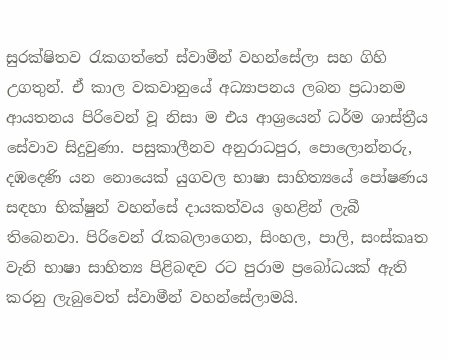සුරක්ෂිතව රැ‍කගත්තේ ස්වාමීන් වහන්සේලා සහ ගිහි උගතුන්. ඒ කාල වකවානුයේ අධ්‍යාපනය ලබන ප්‍රධානම ආයතනය පිරිවෙන් වූ නිසා ම එය ආශ්‍රයෙන් ධර්ම ශාස්ත්‍රීය සේවාව සිදුවුණා. පසුකාලීනව අනුරාධපුර, පොලොන්නරු, දඹදෙණි යන නොයෙක් යුගවල භාෂා සාහිත්‍යයේ පෝෂණය සඳහා භික්ෂුන් වහන්සේ දායකත්වය ඉහළින් ලැබී තිබෙනවා. පිරිවෙන් රැකබලාගෙන, සිංහල, පාලි, සංස්කෘත වැනි භාෂා සාහිත්‍ය පිළිබඳව රට පුරාම ප්‍රබෝධයක් ඇති කරනු ලැබුවෙත් ස්වාමීන් වහන්සේලාමයි.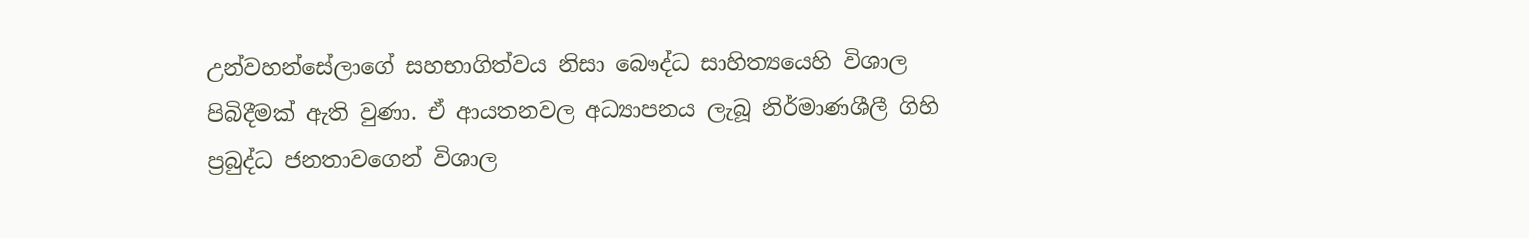උන්වහන්සේලාගේ සහභාගිත්වය නිසා බෞද්ධ සාහිත්‍යයෙහි විශාල පිබිදීමක් ඇති වුණා. ඒ ආයතනවල අධ්‍යාපනය ලැබූ නිර්මාණශීලී ගිහි ප්‍රබුද්ධ ජනතාවගෙන් විශාල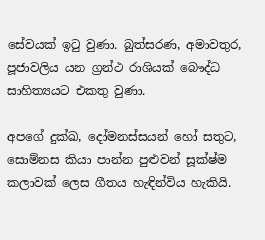සේවයක් ඉටු වුණා. බුත්සරණ, අමාවතුර, පූජාවලිය යන ග්‍රන්ථ රාශියක් බෞද්ධ සාහිත්‍යයට එකතු වුණා.

අපගේ දුක්ඛ, දෝමනස්සයන් හෝ සතුට, සොම්නස කියා පාන්න පුළුවන් සූක්ෂ්ම කලාවක් ලෙස ගීතය හැඳින්විය හැකියි.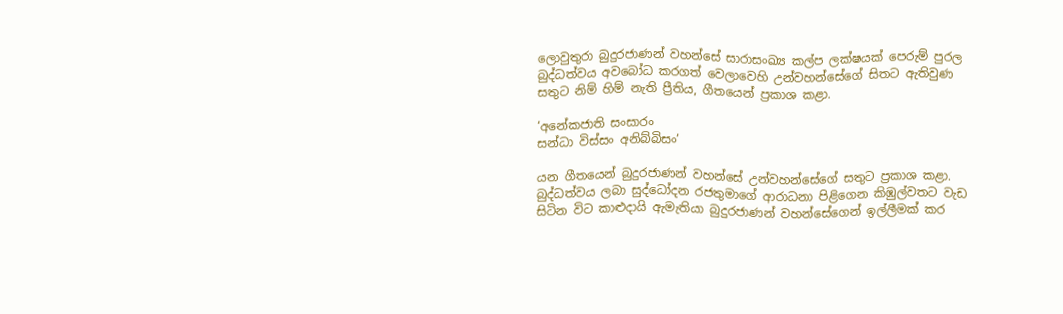ලොවුතුරා බුදුරජාණන් වහන්සේ සාරාසංඛ්‍ය කල්ප ලක්ෂයක් පෙරුම් පුරල බුද්ධත්වය අවබෝධ කරගත් වෙලාවෙහි උන්වහන්සේගේ සිතට ඇතිවුණ සතුට නිම් හිම් නැති ප්‍රීතිය, ගීතයෙන් ප්‍රකාශ කළා.

‘අනේකජාති සංසාරං
සන්ධා විස්සං අනිබ්බිසං‍’

යන ගීතයෙන් බුදුරජාණන් වහන්සේ උන්වහන්සේගේ සතුට ප්‍රකාශ කළා. බුද්ධත්වය ලබා සුද්ධෝදන රජතුමාගේ ආරාධනා පිළිගෙන කිඹුල්වතට වැඩ සිටින විට කාළුදායි ඇමැතියා බුදුරජාණන් වහන්සේගෙන් ඉල්ලීමක් කර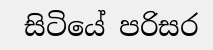සිටියේ පරිසර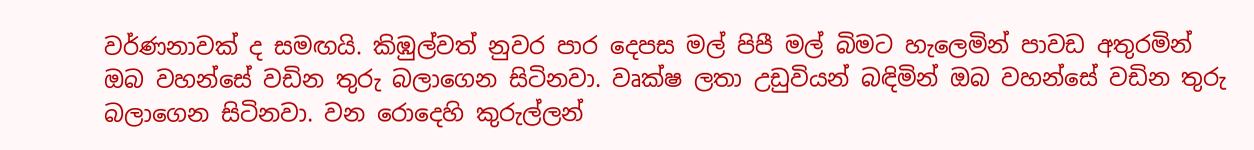වර්ණනාවක් ද සමඟයි. කිඹුල්වත් නුවර පාර දෙපස මල් පිපී මල් බිමට හැලෙමින් පාවඩ අතුරමින් ඔබ වහන්සේ වඩින තුරු බලාගෙන සිටිනවා. වෘක්ෂ ලතා උඩුවියන් බඳිමින් ඔබ වහන්සේ වඩින තුරු බලාගෙන සිටිනවා. වන රොදෙහි කුරුල්ලන්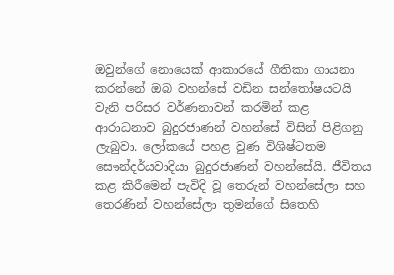ඔවුන්ගේ නොයෙක් ආකාරයේ ගීතිකා ගායනා කරන්නේ ඔබ වහන්සේ වඩින සන්තෝෂයටයි වැනි පරිසර වර්ණනාවන් කරමින් කළ ආරාධනාව බුදුරජාණන් වහන්සේ විසින් පිළිගනු ලැබුවා. ලෝකයේ පහළ වුණ විශිෂ්ටතම සෞන්දර්යවාදියා බුදුරජාණන් වහන්සේයි. ජීවිතය කළ කිරීමෙන් පැවිදි වූ තෙරුන් වහන්සේලා සහ තෙරණින් වහන්සේලා තුමන්ගේ සිතෙහි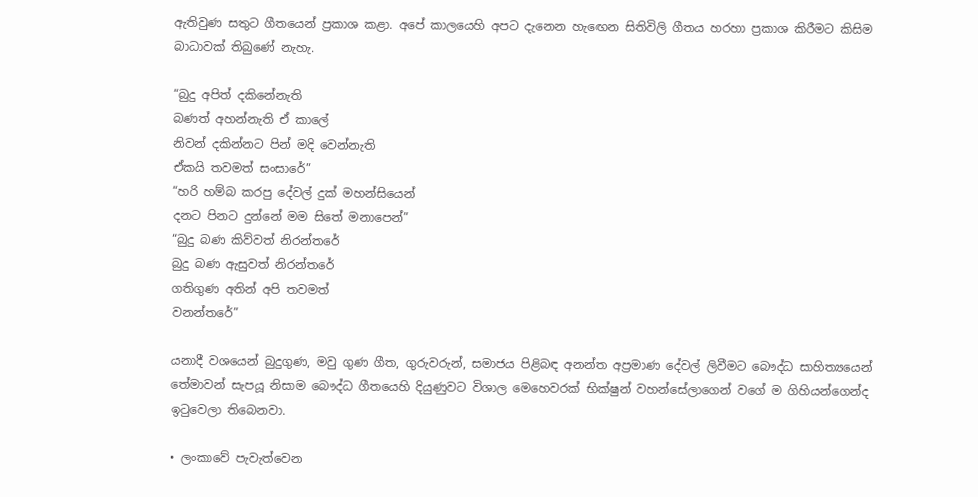ඇතිවුණ සතුට ගීතයෙන් ප්‍රකාශ කළා. අපේ කාලයෙහි අපට දැනෙන හැ‍ඟෙන සිතිවිලි ගීතය හරහා ප්‍රකාශ කිරීමට කිසිම බාධාවක් තිබුණේ නැහැ.

“බුදු අපිත් දකිනේනැති
බණත් අහන්නැති ඒ කාලේ
නිවන් දකින්නට පින් මදි වෙන්නැති
ඒකයි තවමත් සංසාරේ”
“හරි හම්බ කරපු දේවල් දුක් මහන්සියෙන්
දනට පිනට දුන්නේ මම සිතේ මනාපෙන්”
“බුදු බණ කිව්වත් නිරන්තරේ
බුදු බණ ඇසුවත් නිරන්තරේ
ගතිගුණ අතින් අපි තවමත්
වනන්තරේ”

යනාදී වශයෙන් බුදුගුණ, මවු ගුණ ගීත, ගුරුවරුන්, සමාජය පිළිබඳ අනන්ත අප්‍රමාණ දේවල් ලිවීමට බෞද්ධ සාහිත්‍යයෙන් තේමාවන් සැපයූ නිසාම ‍බෞද්ධ ගීතයෙහි දියුණුවට විශාල මෙහෙවරක් භික්ෂුන් වහන්සේලාගෙන් වගේ ම ගිහියන්ගෙන්ද ඉටුවෙලා තිබෙනවා.

• ලංකාවේ පැවැත්වෙන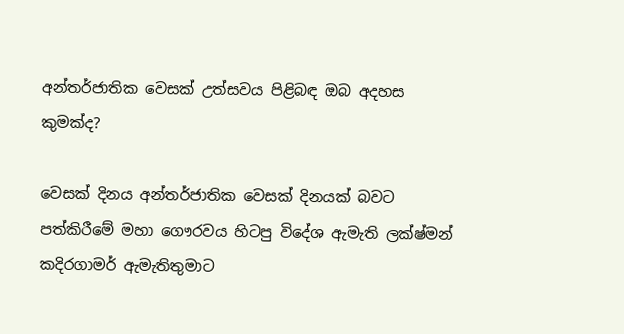අන්තර්ජාතික වෙසක් උත්සවය පිළිබඳ ඔබ අදහස කුමක්ද?

වෙසක් දිනය අන්තර්ජාතික වෙසක් දිනයක් බවට පත්කිරීමේ මහා ගෞරවය හිටපු විදේශ ඇමැති ලක්ෂ්මන් කදිරගාමර් ඇමැතිතුමාට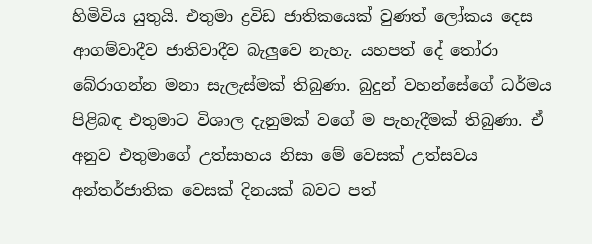හිමිවිය යුතුයි. එතුමා ද්‍රවිඩ ජාතිකයෙක් වුණත් ලෝකය දෙස ආගම්වාදීව ජාතිවාදීව බැලුවෙ නැහැ. යහපත් දේ තෝරා බේරාගන්න මනා සැලැස්මක් තිබුණා. බුදුන් වහන්සේගේ ධර්මය පිළිබඳ එතුමාට විශාල දැනුමක් වගේ ම පැහැදීමක් තිබුණා. ඒ අනුව එතුමාගේ උත්සාහය නිසා මේ වෙසක් උත්සවය අන්තර්ජාතික වෙසක් දිනයක් බවට පත්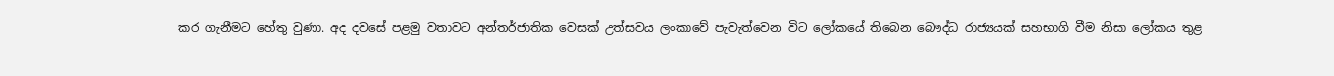කර ගැනීමට හේතු වුණා. අද දවසේ පළමු වතාවට අන්තර්ජාතික වෙසක් උත්සවය ලංකාවේ පැවැත්වෙන විට ලෝකයේ තිබෙන බෞද්ධ රාජ්‍යයක් සහභාගි වීම නිසා ලෝකය තුළ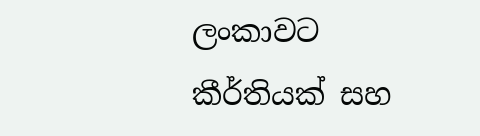ලංකාවට කීර්තියක් සහ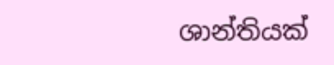ශාන්තියක්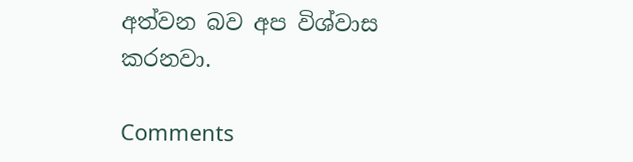අත්වන බව අප විශ්වාස කරනවා.

Comments